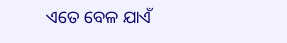ଏତେ ବେଳ ଯାଏଁ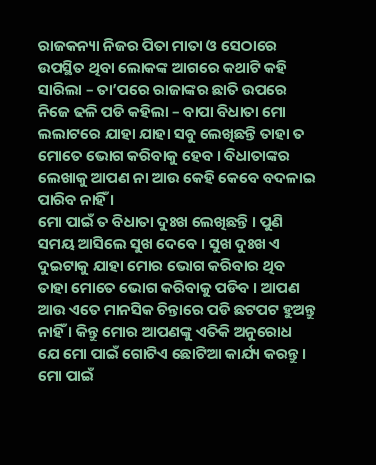ରାଜକନ୍ୟା ନିଜର ପିତା ମାତା ଓ ସେଠାରେ ଉପସ୍ଥିତ ଥିବା ଲୋକଙ୍କ ଆଗରେ କଥାଟି କହି ସାରିଲା – ତା’ପରେ ରାଜାଙ୍କର ଛାତି ଉପରେ ନିଜେ ଢଳି ପଡି କହିଲା – ବାପା ବିଧାତା ମୋ ଲଲାଟରେ ଯାହା ଯାହା ସବୁ ଲେଖିଛନ୍ତି ତାହା ତ ମୋତେ ଭୋଗ କରିବାକୁ ହେବ । ବିଧାତାଙ୍କର ଲେଖାକୁ ଆପଣ ନା ଆଉ କେହି କେବେ ବଦଳାଇ ପାରିବ ନାହିଁ ।
ମୋ ପାଇଁ ତ ବିଧାତା ଦୁଃଖ ଲେଖିଛନ୍ତି । ପୁଣି ସମୟ ଆସିଲେ ସୁଖ ଦେବେ । ସୁଖ ଦୁଃଖ ଏ ଦୁଇଟାକୁ ଯାହା ମୋର ଭୋଗ କରିବାର ଥିବ ତାହା ମୋତେ ଭୋଗ କରିବାକୁ ପଡିବ । ଆପଣ ଆଉ ଏତେ ମାନସିକ ଚିନ୍ତାରେ ପଡି ଛଟପଟ ହୁଅନ୍ତୁ ନାହିଁ । କିନ୍ତୁ ମୋର ଆପଣଙ୍କୁ ଏତିକି ଅନୁରୋଧ ଯେ ମୋ ପାଇଁ ଗୋଟିଏ ଛୋଟିଆ କାର୍ଯ୍ୟ କରନ୍ତୁ । ମୋ ପାଇଁ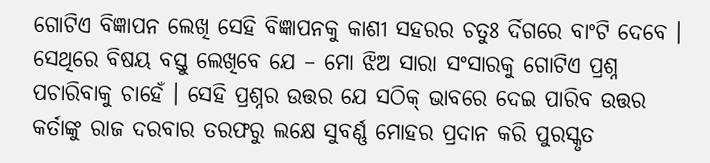ଗୋଟିଏ ବିଜ୍ଞାପନ ଲେଖି ସେହି ବିଜ୍ଞାପନକୁ କାଶୀ ସହରର ଚତୁଃ ର୍ଦିଗରେ ବାଂଟି ଦେବେ । ସେଥିରେ ବିଷୟ ବସ୍ତୁ ଲେଖିବେ ଯେ – ମୋ ଝିଅ ସାରା ସଂସାରକୁ ଗୋଟିଏ ପ୍ରଶ୍ନ ପଚାରିବାକୁ ଚାହେଁ । ସେହି ପ୍ରଶ୍ନର ଉତ୍ତର ଯେ ସଠିକ୍ ଭାବରେ ଦେଇ ପାରିବ ଉତ୍ତର କର୍ତାଙ୍କୁ ରାଜ ଦରବାର ତରଫରୁ ଲକ୍ଷେ ସୁବର୍ଣ୍ଣ ମୋହର ପ୍ରଦାନ କରି ପୁରସ୍କୃତ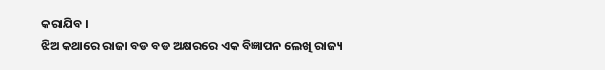କରାଯିବ ।
ଝିଅ କଥାରେ ରାଜା ବଡ ବଡ ଅକ୍ଷରରେ ଏକ ବିଜ୍ଞାପନ ଲେଖି ରାଜ୍ୟ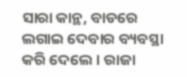ସାରା କାନ୍ଥ, ବାଡରେ ଲଗାଇ ଦେବାର ବ୍ୟବସ୍ଥା କରି ଦେଲେ । ରାଜା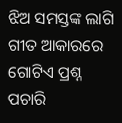ଝିଅ ସମସ୍ତଙ୍କ ଲାଗି ଗୀତ ଆକାରରେ ଗୋଟିଏ ପ୍ରଶ୍ନ ପଚାରି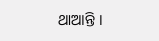ଥାଆନ୍ତି ।